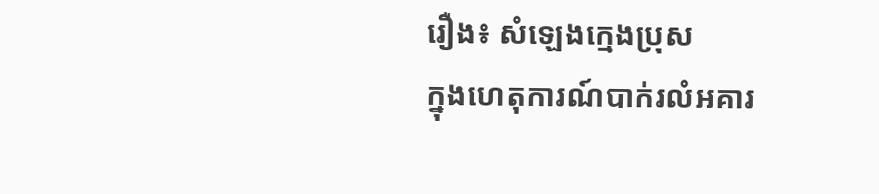រឿង៖ សំឡេងក្មេងប្រុស
ក្នុងហេតុការណ៍បាក់រលំអគារ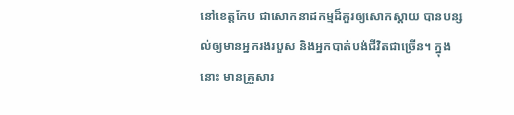នៅខេត្តកែប ជាសោកនាដកម្មដ៏គួរឲ្យសោកស្តាយ បានបន្សល់ឲ្យមានអ្នករងរបួស និងអ្នកបាត់បង់ជីវិតជាច្រើន។ ក្នុងនោះ មានគ្រួសារ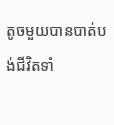តូចមួយបានបាត់បង់ជីវិតទាំ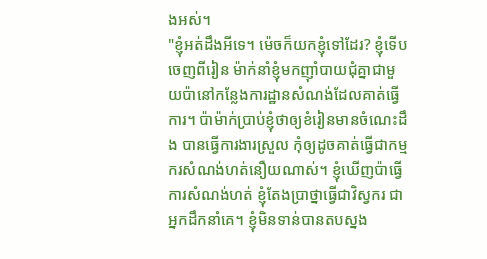ងអស់។
"ខ្ញុំអត់ដឹងអីទេ។ ម៉េចក៏យកខ្ញុំទៅដែរ? ខ្ញុំទើបចេញពីរៀន ម៉ាក់នាំខ្ញុំមកញ៉ាំបាយជុំគ្នាជាមួយប៉ានៅកន្លែងការដ្ឋានសំណង់ដែលគាត់ធ្វើការ។ ប៉ាម៉ាក់ប្រាប់ខ្ញុំថាឲ្យខំរៀនមានចំណេះដឹង បានធ្វើការងារស្រួល កុំឲ្យដូចគាត់ធ្វើជាកម្មករសំណង់ហត់នឿយណាស់។ ខ្ញុំឃើញប៉ាធ្វើការសំណង់ហត់ ខ្ញុំតែងប្រាថ្នាធ្វើជាវិស្វករ ជាអ្នកដឹកនាំគេ។ ខ្ញុំមិនទាន់បានតបស្នង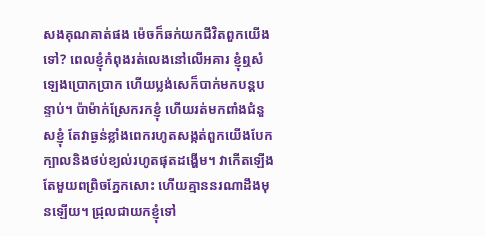សងគុណគាត់ផង ម៉េចក៏ឆក់យកជីវិតពួកយើងទៅ? ពេលខ្ញុំកំពុងរត់លេងនៅលើអគារ ខ្ញុំឮសំឡេងប្រោកប្រាក ហើយប្លង់សេក៏បាក់មកបន្តបន្ទាប់។ ប៉ាម៉ាក់ស្រែករកខ្ញុំ ហើយរត់មកពាំងជំនួសខ្ញុំ តែវាធ្ងន់ខ្លាំងពេករហូតសង្កត់ពួកយើងបែកក្បាលនិងថប់ខ្យល់រហូតផុតដង្ហើម។ វាកើតឡើងតែមួយពព្រិចភ្នែកសោះ ហើយគ្មាននរណាដឹងមុនឡើយ។ ជ្រុលជាយកខ្ញុំទៅ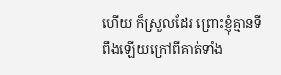ហើយ ក៏ស្រួលដែរ ព្រោះខ្ញុំគ្មានទីពឹងឡើយក្រៅពីគាត់ទាំង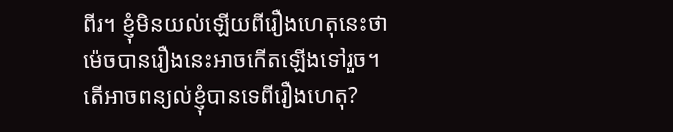ពីរ។ ខ្ញុំមិនយល់ឡើយពីរឿងហេតុនេះថាម៉េចបានរឿងនេះអាចកើតឡើងទៅរួច។ តើអាចពន្យល់ខ្ញុំបានទេពីរឿងហេតុ?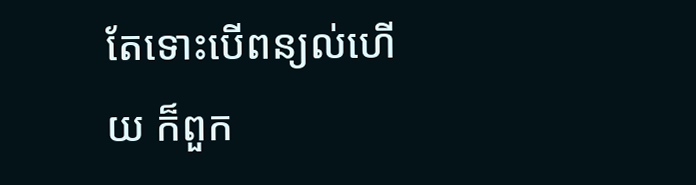តែទោះបើពន្យល់ហើយ ក៏ពួក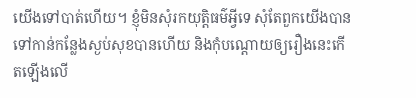យើងទៅបាត់ហើយ។ ខ្ញុំមិនសុំរកយុត្តិធម៌អ្វីទេ សុំតែពួកយើងបានទៅកាន់កន្លែងស្ងប់សុខបានហើយ និងកុំបណ្តោយឲ្យរឿងនេះកើតឡើងលើ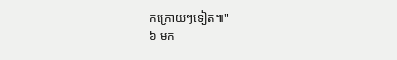កក្រោយៗទៀត៕"
៦ មក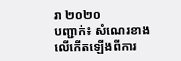រា ២០២០
បញ្ជាក់៖ សំណេរខាងលើកើតឡើងពីការ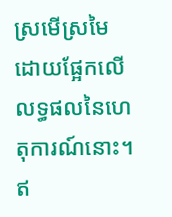ស្រមើស្រមៃដោយផ្អែកលើលទ្ធផលនៃហេតុការណ៍នោះ។ ឥ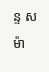ន្ទ សម៉ា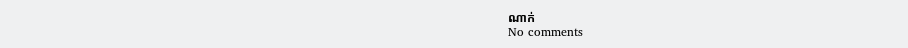ណាក់
No comments